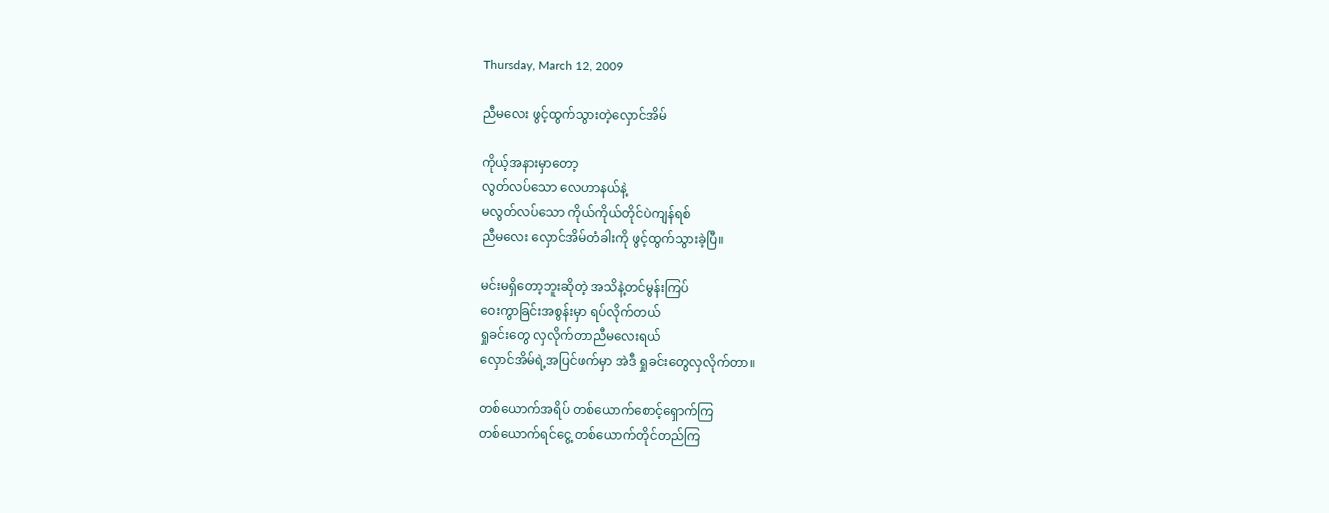Thursday, March 12, 2009

ညီမလေး ဖွင့်ထွက်သွားတဲ့လှောင်အိမ်

ကိုယ့်အနားမှာတော့
လွတ်လပ်သော လေဟာနယ်နဲ့
မလွတ်လပ်သော ကိုယ်ကိုယ်တိုင်ပဲကျန်ရစ်
ညီမလေး လှောင်အိမ်တံခါးကို ဖွင့်ထွက်သွားခဲ့ပြီ။

မင်းမရှိတော့ဘူးဆိုတဲ့ အသိနဲ့တင်မွန်းကြပ်
ဝေးကွာခြင်းအစွန်းမှာ ရပ်လိုက်တယ်
ရှုခင်းတွေ လှလိုက်တာညီမလေးရယ်
လှောင်အိမ်ရဲ့အပြင်ဖက်မှာ အဲဒီ ရှုခင်းတွေလှလိုက်တာ။

တစ်ယောက်အရိပ် တစ်ယောက်စောင့်ရှောက်ကြ
တစ်ယောက်ရင်ငွေ့ တစ်ယောက်တိုင်တည်ကြ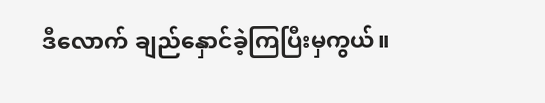ဒီလောက် ချည်နှောင်ခဲ့ကြပြီးမှကွယ်။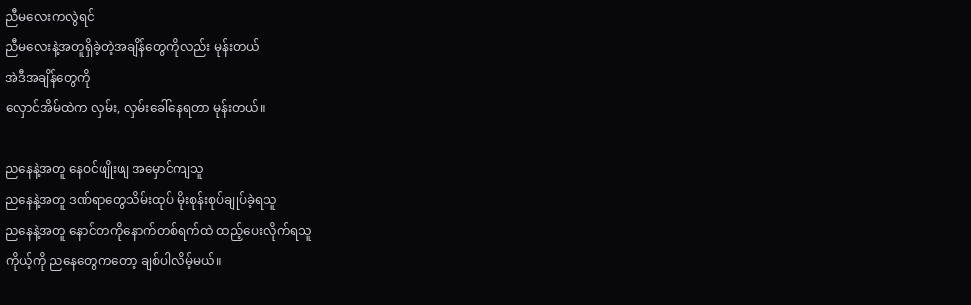ညီမလေးကလွဲရင်
ညီမလေးနဲ့အတူရှိခဲ့တဲ့အချိန်တွေကိုလည်း မုန်းတယ်
အဲဒီအချိန်တွေကို
လှောင်အိမ်ထဲက လှမ်း, လှမ်းခေါ်နေရတာ မုန်းတယ်။

ညနေနဲ့အတူ နေဝင်ဖျိုးဖျ အမှောင်ကျသူ
ညနေနဲ့အတူ ဒဏ်ရာတွေသိမ်းထုပ် မိုးစုန်းစုပ်ချုပ်ခဲ့ရသူ
ညနေနဲ့အတူ နောင်တကိုနောက်တစ်ရက်ထဲ ထည့်ပေးလိုက်ရသူ
ကိုယ့်ကို ညနေတွေကတော့ ချစ်ပါလိမ့်မယ်။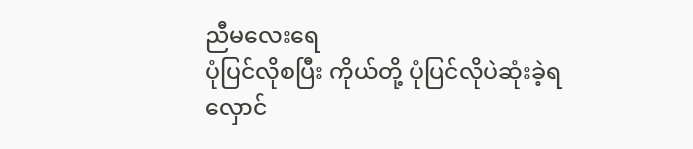ညီမလေးရေ
ပုံပြင်လိုစပြီး ကိုယ်တို့ ပုံပြင်လိုပဲဆုံးခဲ့ရ
လှောင်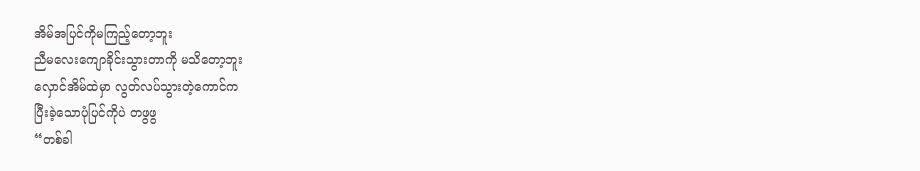အိမ်အပြင်ကိုမကြည့်တော့ဘူး
ညီမလေးကျောခိုင်းသွားတာကို မသိတော့ဘူး
လှောင်အိမ်ထဲမှာ လွတ်လပ်သွားတဲ့ကောင်က
ပြီးခဲ့သောပုံပြင်ကိုပဲ တဖွဖွ
“တစ်ခါ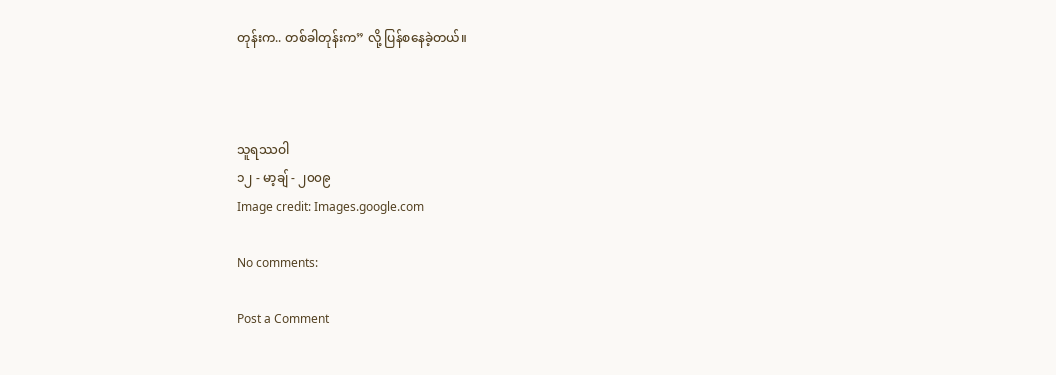တုန်းက.. တစ်ခါတုန်းက” လို့ ပြန်စနေခဲ့တယ်။



သူရဿဝါ
၁၂ - မာ့ချ် - ၂၀၀၉
Image credit: Images.google.com

No comments:

Post a Comment